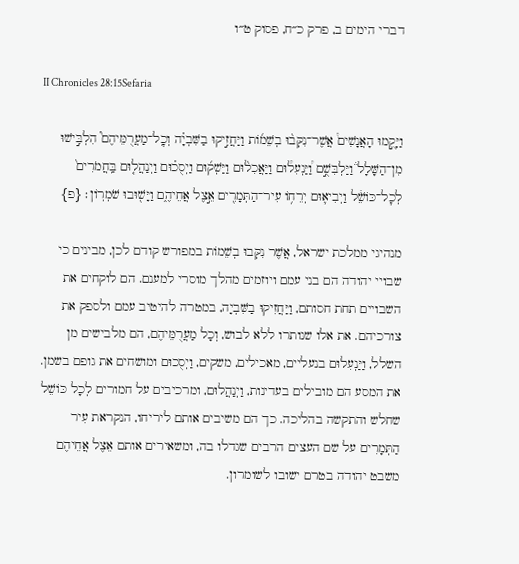דברי הימים ב, פרק כ״ח, פסוק ט״ו

II Chronicles 28:15Sefaria

וַיָּקֻ֣מוּ הָאֲנָשִׁים֩ אֲשֶׁר־נִקְּב֨וּ בְשֵׁמ֜וֹת וַיַּחֲזִ֣יקוּ בַשִּׁבְיָ֗ה וְכׇֽל־מַעֲרֻמֵּיהֶם֮ הִלְבִּ֣ישׁוּ מִן־הַשָּׁלָל֒ וַיַּלְבִּשֻׁ֣ם וַ֠יַּנְעִל֠וּם וַיַּאֲכִל֨וּם וַיַּשְׁק֜וּם וַיְסֻכ֗וּם וַיְנַהֲל֤וּם בַּֽחֲמֹרִים֙ לְכׇל־כּוֹשֵׁ֔ל וַיְבִיא֛וּם יְרֵח֥וֹ עִיר־הַתְּמָרִ֖ים אֵ֣צֶל אֲחֵיהֶ֑ם וַיָּשׁ֖וּבוּ שֹׁמְרֽוֹן׃ {פ}

מנהיגי ממלכת ישראל, אֲשֶׁר נִקְּבוּ בְשֵׁמוֹת במפורש קודם לכן, מבינים כי שבויי יהודה הם בני עמם ויוזמים מהלך מוסרי למענם. הם לוקחים את השבויים תחת חסותם, וַיַּחֲזִיקוּ בַשִּׁבְיָה, במטרה להיטיב עמם ולספק את צורכיהם. את אלו שנותרו ללא לבוש, וְכָל מַעֲרֻמֵּיהֶם, הם מלבישים מן השלל, וַיַּנְעִלוּם בנעליים, מאכילים, משקים, וַיְסֻכוּם ומושחים את גופם בשמן. את המסע הם מובילים בעדינות, וַיְנַהֲלוּם, ומרכיבים על חמורים לְכָל כּוֹשֵׁל שחלש והתקשה בהליכה. כך הם משיבים אותם ליריחו, הנקראת עִיר הַתְּמָרִים על שם העצים הרבים שגדלו בה, ומשאירים אותם אֵצֶל אֲחֵיהֶם משבט יהודה בטרם ישובו לשומרון.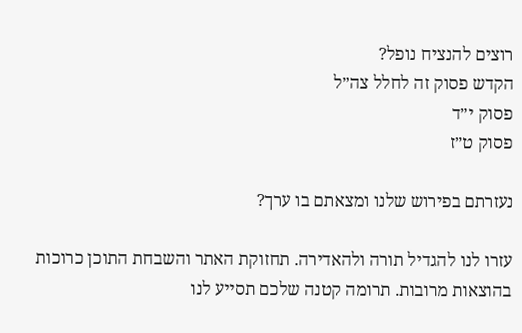רוצים להנציח נופל?
הקדש פסוק זה לחלל צה״ל
פסוק י״ד
פסוק ט״ז

נעזרתם בפירוש שלנו ומצאתם בו ערך?

עזרו לנו להגדיל תורה ולהאדירה. תחזוקת האתר והשבחת התוכן כרוכות בהוצאות מרובות. תרומה קטנה שלכם תסייע לנו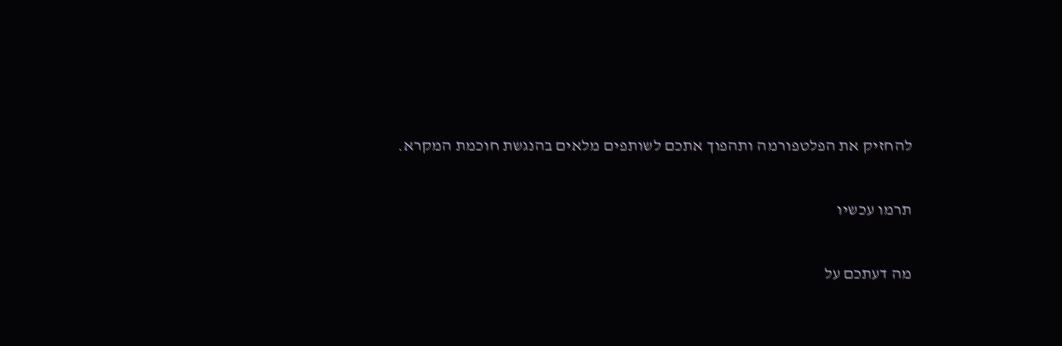להחזיק את הפלטפורמה ותהפוך אתכם לשותפים מלאים בהנגשת חוכמת המקרא.

תרמו עכשיו

מה דעתכם על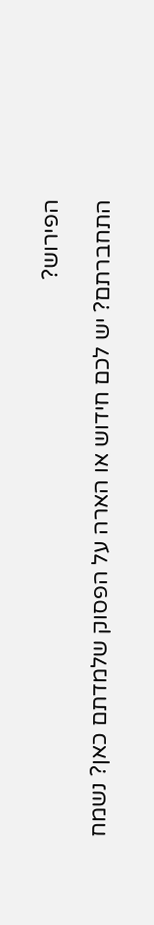הפירוש?

התחברתם? יש לכם חידוש או הארה על הפסוק שלמדתם כאן? נשמח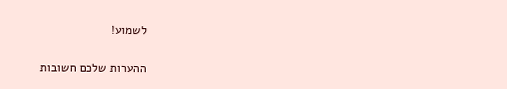לשמוע!

ההערות שלכם חשובות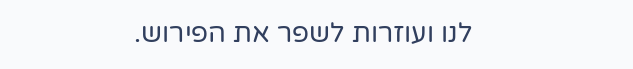לנו ועוזרות לשפר את הפירוש.